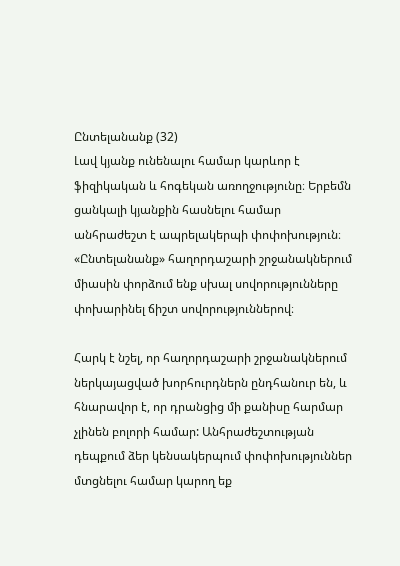Ընտելանանք (32)
Լավ կյանք ունենալու համար կարևոր է ֆիզիկական և հոգեկան առողջությունը։ Երբեմն ցանկալի կյանքին հասնելու համար անհրաժեշտ է ապրելակերպի փոփոխություն։ «Ընտելանանք» հաղորդաշարի շրջանակներում միասին փորձում ենք սխալ սովորությունները փոխարինել ճիշտ սովորություններով։

Հարկ է նշել, որ հաղորդաշարի շրջանակներում ներկայացված խորհուրդներն ընդհանուր են, և հնարավոր է, որ դրանցից մի քանիսը հարմար չլինեն բոլորի համար: Անհրաժեշտության դեպքում ձեր կենսակերպում փոփոխություններ մտցնելու համար կարող եք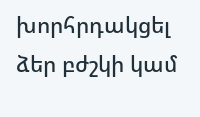խորհրդակցել ձեր բժշկի կամ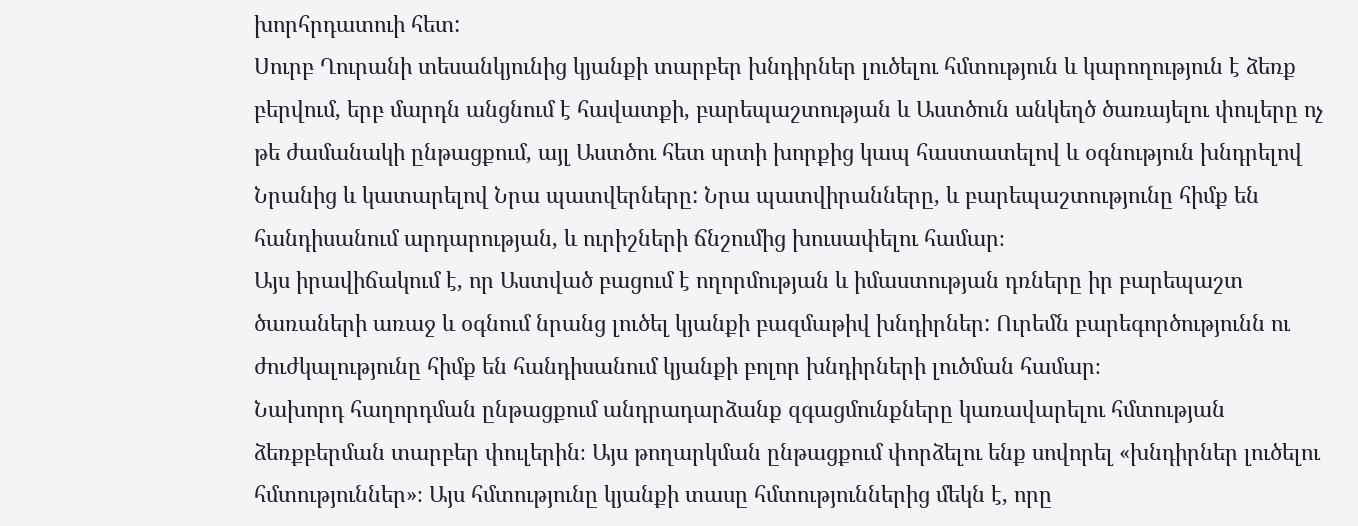խորհրդատուի հետ:
Սուրբ Ղուրանի տեսանկյունից կյանքի տարբեր խնդիրներ լուծելու հմտություն և կարողություն է ձեռք բերվում, երբ մարդն անցնում է հավատքի, բարեպաշտության և Աստծուն անկեղծ ծառայելու փուլերը ոչ թե ժամանակի ընթացքում, այլ Աստծու հետ սրտի խորքից կապ հաստատելով և օգնություն խնդրելով Նրանից և կատարելով Նրա պատվերները: Նրա պատվիրանները, և բարեպաշտությունը հիմք են հանդիսանում արդարության, և ուրիշների ճնշումից խուսափելու համար։
Այս իրավիճակում է, որ Աստված բացում է ողորմության և իմաստության դռները իր բարեպաշտ ծառաների առաջ և օգնում նրանց լուծել կյանքի բազմաթիվ խնդիրներ: Ուրեմն բարեգործությունն ու ժուժկալությունը հիմք են հանդիսանում կյանքի բոլոր խնդիրների լուծման համար։
Նախորդ հաղորդման ընթացքում անդրադարձանք զգացմունքները կառավարելու հմտության ձեռքբերման տարբեր փուլերին։ Այս թողարկման ընթացքում փորձելու ենք սովորել «խնդիրներ լուծելու հմտություններ»։ Այս հմտությունը կյանքի տասը հմտություններից մեկն է, որը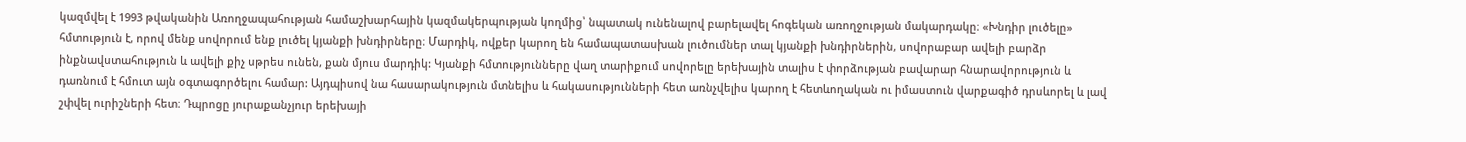կազմվել է 1993 թվականին Առողջապահության համաշխարհային կազմակերպության կողմից՝ նպատակ ունենալով բարելավել հոգեկան առողջության մակարդակը։ «Խնդիր լուծելը» հմտություն է, որով մենք սովորում ենք լուծել կյանքի խնդիրները։ Մարդիկ, ովքեր կարող են համապատասխան լուծումներ տալ կյանքի խնդիրներին, սովորաբար ավելի բարձր ինքնավստահություն և ավելի քիչ սթրես ունեն, քան մյուս մարդիկ: Կյանքի հմտությունները վաղ տարիքում սովորելը երեխային տալիս է փորձության բավարար հնարավորություն և դառնում է հմուտ այն օգտագործելու համար: Այդպիսով նա հասարակություն մտնելիս և հակասությունների հետ առնչվելիս կարող է հետևողական ու իմաստուն վարքագիծ դրսևորել և լավ շփվել ուրիշների հետ։ Դպրոցը յուրաքանչյուր երեխայի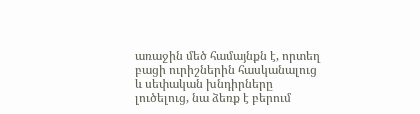առաջին մեծ համայնքն է, որտեղ բացի ուրիշներին հասկանալուց և սեփական խնդիրները լուծելուց, նա ձեռք է բերում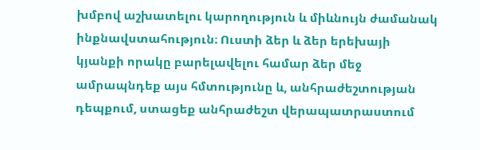խմբով աշխատելու կարողություն և միևնույն ժամանակ ինքնավստահություն։ Ուստի ձեր և ձեր երեխայի կյանքի որակը բարելավելու համար ձեր մեջ ամրապնդեք այս հմտությունը և, անհրաժեշտության դեպքում, ստացեք անհրաժեշտ վերապատրաստում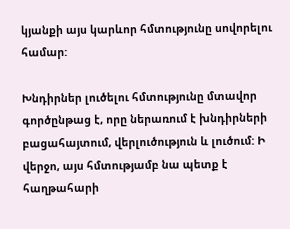կյանքի այս կարևոր հմտությունը սովորելու համար:

Խնդիրներ լուծելու հմտությունը մտավոր գործընթաց է, որը ներառում է խնդիրների բացահայտում, վերլուծություն և լուծում: Ի վերջո, այս հմտությամբ նա պետք է հաղթահարի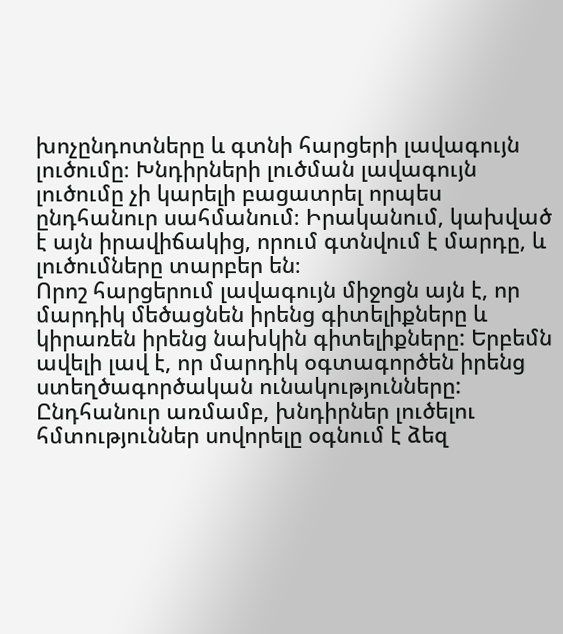խոչընդոտները և գտնի հարցերի լավագույն լուծումը։ Խնդիրների լուծման լավագույն լուծումը չի կարելի բացատրել որպես ընդհանուր սահմանում։ Իրականում, կախված է այն իրավիճակից, որում գտնվում է մարդը, և լուծումները տարբեր են։
Որոշ հարցերում լավագույն միջոցն այն է, որ մարդիկ մեծացնեն իրենց գիտելիքները և կիրառեն իրենց նախկին գիտելիքները: Երբեմն ավելի լավ է, որ մարդիկ օգտագործեն իրենց ստեղծագործական ունակությունները: Ընդհանուր առմամբ, խնդիրներ լուծելու հմտություններ սովորելը օգնում է ձեզ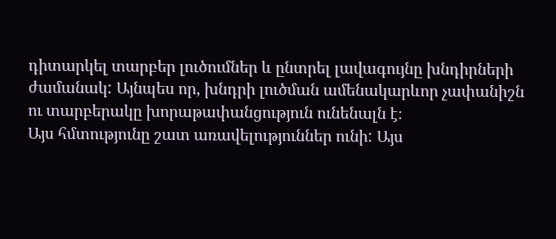դիտարկել տարբեր լուծումներ և ընտրել լավագույնը խնդիրների ժամանակ: Այնպես որ, խնդրի լուծման ամենակարևոր չափանիշն ու տարբերակը խորաթափանցություն ունենալն է։
Այս հմտությունը շատ առավելություններ ունի: Այս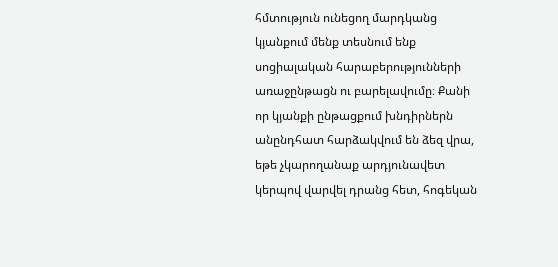հմտություն ունեցող մարդկանց կյանքում մենք տեսնում ենք սոցիալական հարաբերությունների առաջընթացն ու բարելավումը։ Քանի որ կյանքի ընթացքում խնդիրներն անընդհատ հարձակվում են ձեզ վրա, եթե չկարողանաք արդյունավետ կերպով վարվել դրանց հետ, հոգեկան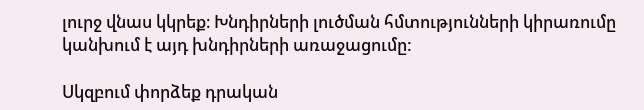լուրջ վնաս կկրեք։ Խնդիրների լուծման հմտությունների կիրառումը կանխում է այդ խնդիրների առաջացումը:

Սկզբում փորձեք դրական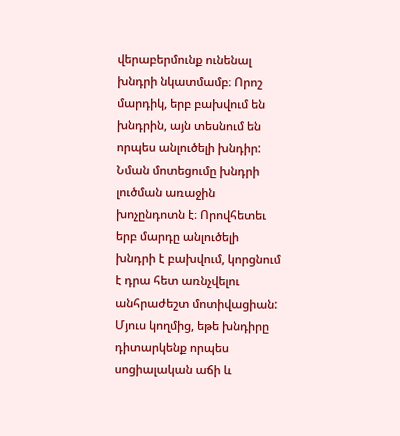վերաբերմունք ունենալ խնդրի նկատմամբ։ Որոշ մարդիկ, երբ բախվում են խնդրին, այն տեսնում են որպես անլուծելի խնդիր: Նման մոտեցումը խնդրի լուծման առաջին խոչընդոտն է։ Որովհետեւ երբ մարդը անլուծելի խնդրի է բախվում, կորցնում է դրա հետ առնչվելու անհրաժեշտ մոտիվացիան: Մյուս կողմից, եթե խնդիրը դիտարկենք որպես սոցիալական աճի և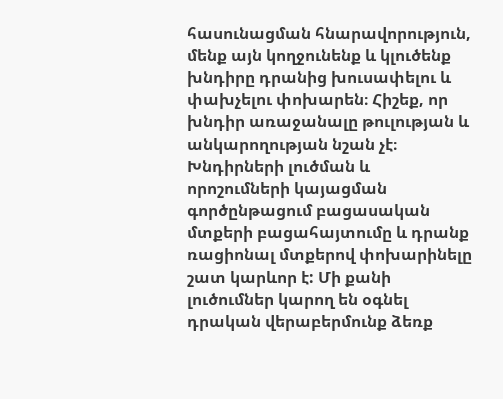հասունացման հնարավորություն, մենք այն կողջունենք և կլուծենք խնդիրը դրանից խուսափելու և փախչելու փոխարեն։ Հիշեք, որ խնդիր առաջանալը թուլության և անկարողության նշան չէ։ Խնդիրների լուծման և որոշումների կայացման գործընթացում բացասական մտքերի բացահայտումը և դրանք ռացիոնալ մտքերով փոխարինելը շատ կարևոր է: Մի քանի լուծումներ կարող են օգնել դրական վերաբերմունք ձեռք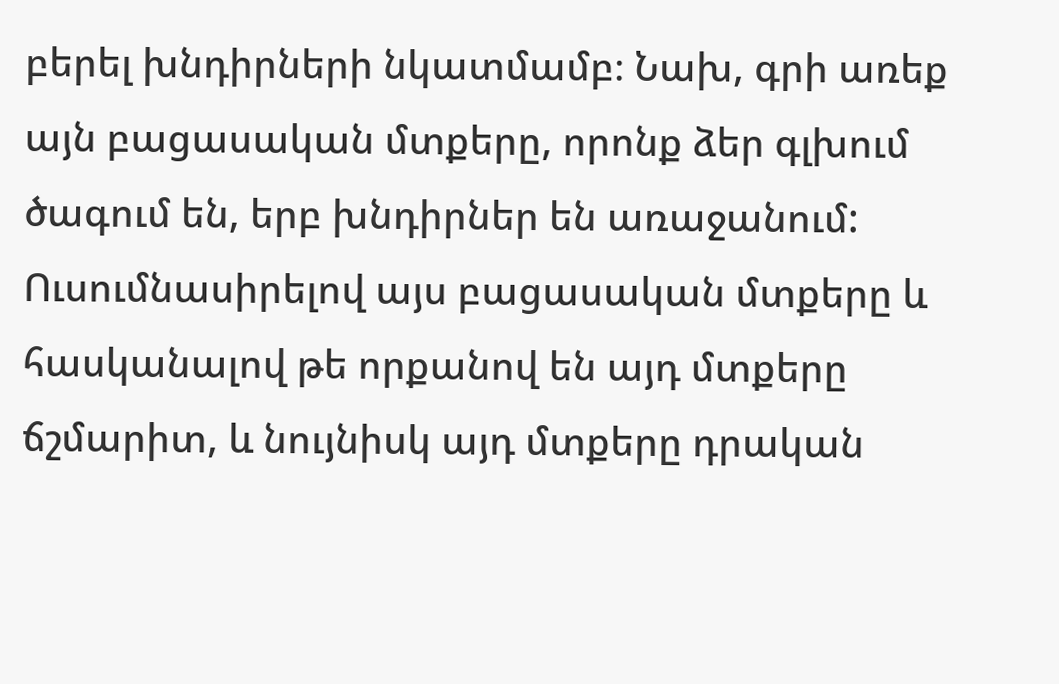բերել խնդիրների նկատմամբ։ Նախ, գրի առեք այն բացասական մտքերը, որոնք ձեր գլխում ծագում են, երբ խնդիրներ են առաջանում: Ուսումնասիրելով այս բացասական մտքերը և հասկանալով թե որքանով են այդ մտքերը ճշմարիտ, և նույնիսկ այդ մտքերը դրական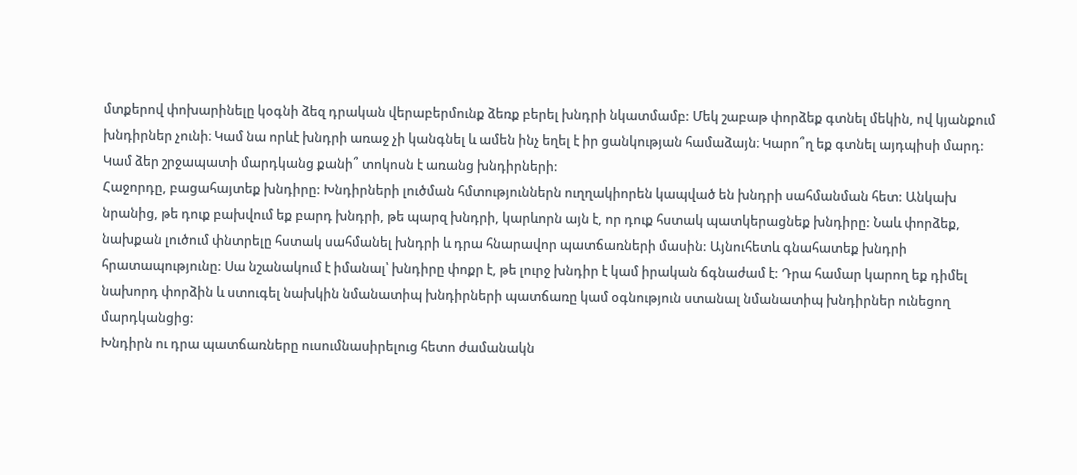մտքերով փոխարինելը կօգնի ձեզ դրական վերաբերմունք ձեռք բերել խնդրի նկատմամբ: Մեկ շաբաթ փորձեք գտնել մեկին, ով կյանքում խնդիրներ չունի։ Կամ նա որևէ խնդրի առաջ չի կանգնել և ամեն ինչ եղել է իր ցանկության համաձայն։ Կարո՞ղ եք գտնել այդպիսի մարդ: Կամ ձեր շրջապատի մարդկանց քանի՞ տոկոսն է առանց խնդիրների:
Հաջորդը, բացահայտեք խնդիրը: Խնդիրների լուծման հմտություններն ուղղակիորեն կապված են խնդրի սահմանման հետ: Անկախ նրանից, թե դուք բախվում եք բարդ խնդրի, թե պարզ խնդրի, կարևորն այն է, որ դուք հստակ պատկերացնեք խնդիրը: Նաև փորձեք, նախքան լուծում փնտրելը հստակ սահմանել խնդրի և դրա հնարավոր պատճառների մասին: Այնուհետև գնահատեք խնդրի հրատապությունը: Սա նշանակում է իմանալ՝ խնդիրը փոքր է, թե լուրջ խնդիր է կամ իրական ճգնաժամ է: Դրա համար կարող եք դիմել նախորդ փորձին և ստուգել նախկին նմանատիպ խնդիրների պատճառը կամ օգնություն ստանալ նմանատիպ խնդիրներ ունեցող մարդկանցից:
Խնդիրն ու դրա պատճառները ուսումնասիրելուց հետո ժամանակն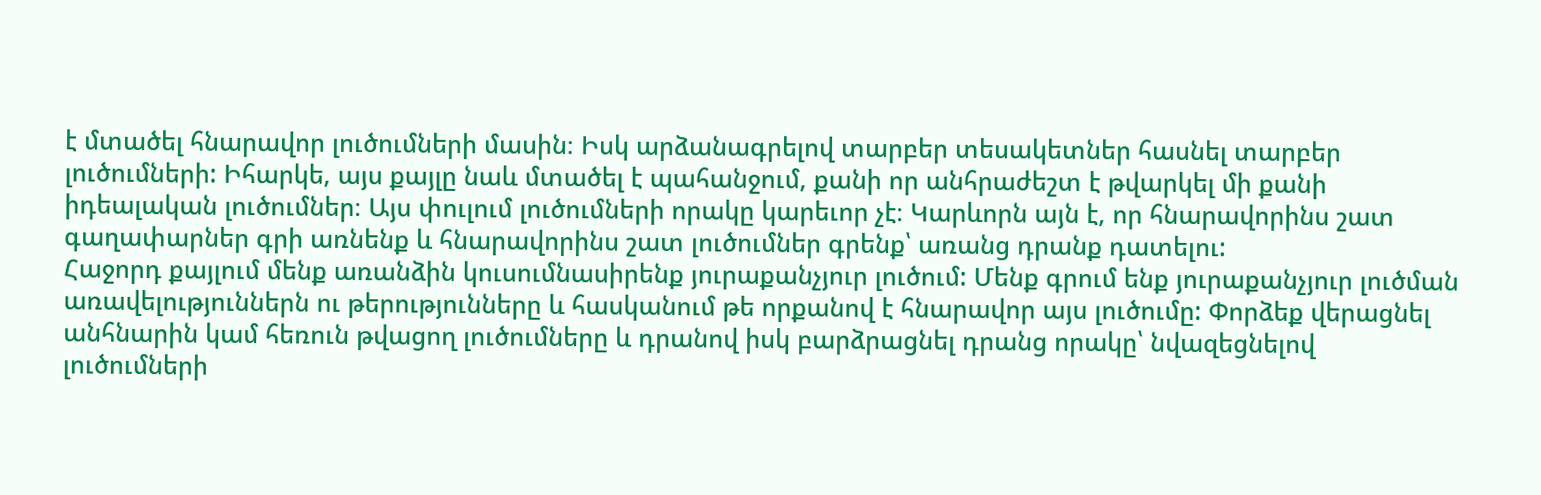է մտածել հնարավոր լուծումների մասին։ Իսկ արձանագրելով տարբեր տեսակետներ հասնել տարբեր լուծումների: Իհարկե, այս քայլը նաև մտածել է պահանջում, քանի որ անհրաժեշտ է թվարկել մի քանի իդեալական լուծումներ։ Այս փուլում լուծումների որակը կարեւոր չէ։ Կարևորն այն է, որ հնարավորինս շատ գաղափարներ գրի առնենք և հնարավորինս շատ լուծումներ գրենք՝ առանց դրանք դատելու:
Հաջորդ քայլում մենք առանձին կուսումնասիրենք յուրաքանչյուր լուծում: Մենք գրում ենք յուրաքանչյուր լուծման առավելություններն ու թերությունները և հասկանում թե որքանով է հնարավոր այս լուծումը: Փորձեք վերացնել անհնարին կամ հեռուն թվացող լուծումները և դրանով իսկ բարձրացնել դրանց որակը՝ նվազեցնելով լուծումների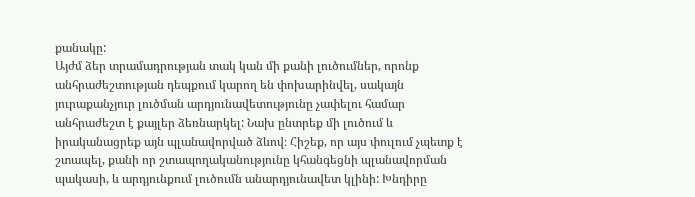քանակը:
Այժմ ձեր տրամադրության տակ կան մի քանի լուծումներ, որոնք անհրաժեշտության դեպքում կարող են փոխարինվել, սակայն յուրաքանչյուր լուծման արդյունավետությունը չափելու համար անհրաժեշտ է քայլեր ձեռնարկել: Նախ ընտրեք մի լուծում և իրականացրեք այն պլանավորված ձևով։ Հիշեք, որ այս փուլում չպետք է շտապել, քանի որ շտապողականությունը կհանգեցնի պլանավորման պակասի, և արդյունքում լուծումն անարդյունավետ կլինի: Խնդիրը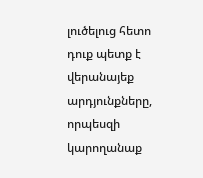լուծելուց հետո դուք պետք է վերանայեք արդյունքները, որպեսզի կարողանաք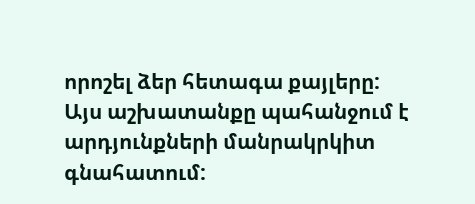որոշել ձեր հետագա քայլերը: Այս աշխատանքը պահանջում է արդյունքների մանրակրկիտ գնահատում: